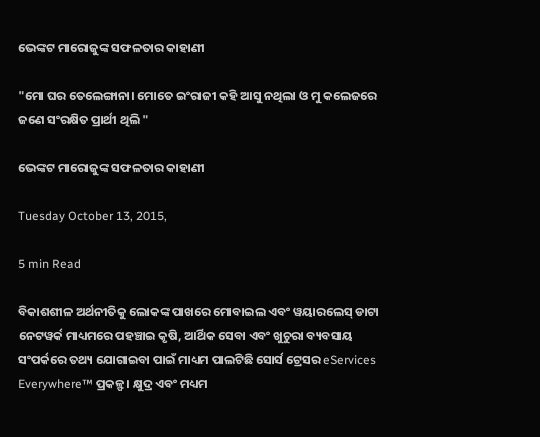ଭେଙ୍କଟ ମାରୋଜୁଙ୍କ ସଫଳତାର କାହାଣୀ

"ମୋ ଘର ତେଲେଙ୍ଗାନା। ମୋତେ ଇଂରାଜୀ କହି ଆସୁ ନଥିଲା ଓ ମୁ କଲେଜରେ ଜଣେ ସଂରକ୍ଷିତ ପ୍ରାର୍ଥୀ ଥିଲି "

ଭେଙ୍କଟ ମାରୋଜୁଙ୍କ ସଫଳତାର କାହାଣୀ

Tuesday October 13, 2015,

5 min Read

ବିକାଶଶୀଳ ଅର୍ଥନୀତିକୁ ଲୋକଙ୍କ ପାଖରେ ମୋବାଇଲ ଏବଂ ୱୟାରଲେସ୍ ଡାଟା ନେଟୱର୍କ ମାଧ୍ୟମରେ ପହଞ୍ଚାଇ କୃଷି, ଆର୍ଥିକ ସେବା ଏବଂ ଖୁଚୁରା ବ୍ୟବସାୟ ସଂପର୍କରେ ତଥ୍ୟ ଯୋଗାଇବା ପାଇଁ ମାଧ୍ୟମ ପାଲଟିଛି ସୋର୍ସ ଟ୍ରେସର eServices Everywhere™ ପ୍ରକଳ୍ଫ। କ୍ଷୁଦ୍ର ଏବଂ ମଧ୍ୟମ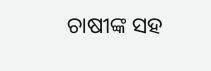ଚାଷୀଙ୍କ ସହ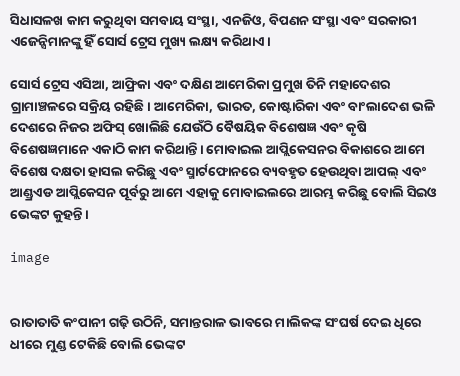ସିଧାସଳଖ କାମ କରୁଥିବା ସମବାୟ ସଂସ୍ଥା, ଏନଜିଓ, ବିପଣନ ସଂସ୍ଥା ଏବଂ ସରକାରୀ ଏଜେନ୍ସିମାନଙ୍କୁ ହିଁ ସୋର୍ସ ଟ୍ରେସ ମୁଖ୍ୟ ଲକ୍ଷ୍ୟ କରିଥାଏ।

ସୋର୍ସ ଟ୍ରେସ ଏସିଆ, ଆଫ୍ରିକା ଏବଂ ଦକ୍ଷିଣ ଆମେରିକା ପ୍ରମୁଖ ତିନି ମହାଦେଶର ଗ୍ରାମାଞ୍ଚଳରେ ସକ୍ରିୟ ରହିଛି। ଆମେରିକା, ଭାରତ, କୋଷ୍ଟାରିକା ଏବଂ ବାଂଲାଦେଶ ଭଳି ଦେଶରେ ନିଜର ଅଫିସ୍ ଖୋଲିଛି ଯେଉଁଠି ବୈଷୟିକ ବିଶେଷଜ୍ଞ ଏବଂ କୃଷି ବିଶେଷଜ୍ଞମାନେ ଏକାଠି କାମ କରିଥାନ୍ତି। ମୋବାଇଲ ଆପ୍ଲିକେସନର ବିକାଶରେ ଆମେ ବିଶେଷ ଦକ୍ଷତା ହାସଲ କରିଛୁ ଏବଂ ସ୍ମାର୍ଟଫୋନରେ ବ୍ୟବହୃତ ହେଉଥିବା ଆପଲ୍ ଏବଂ ଆଣ୍ଡ୍ରଏଡ ଆପ୍ଲିକେସନ ପୂର୍ବରୁ ଆମେ ଏହାକୁ ମୋବାଇଲରେ ଆରମ୍ଭ କରିଛୁ ବୋଲି ସିଇଓ ଭେଙ୍କଟ କୁହନ୍ତି।

image


ରାତାତାତି କଂପାନୀ ଗଢ଼ି ଉଠିନି, ସମାନ୍ତରାଳ ଭାବରେ ମାଲିକଙ୍କ ସଂଘର୍ଷ ଦେଇ ଧିରେ ଧୀରେ ମୁଣ୍ଡ ଟେକିଛି ବୋଲି ଭେଙ୍କଟ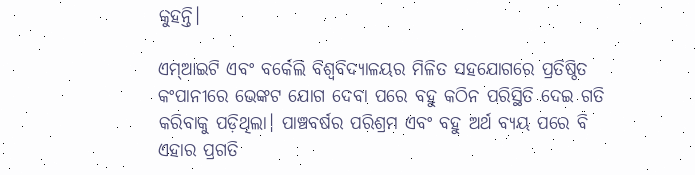କୁହନ୍ତି।

ଏମ୍ଆଇଟି ଏବଂ ବର୍କେଲି ବିଶ୍ବବିଦ୍ୟାଳୟର ମିଳିତ ସହଯୋଗରେ ପ୍ରତିଷ୍ଠିତ କଂପାନୀରେ ଭେଙ୍କଟ ଯୋଗ ଦେବା ପରେ ବହୁ କଠିନ ପରିସ୍ଥିତି ଦେଇ ଗତି କରିବାକୁ ପଡ଼ିଥିଲା। ପାଞ୍ଚବର୍ଷର ପରିଶ୍ରମ ଏବଂ ବହୁ ଅର୍ଥ ବ୍ୟୟ ପରେ ବି ଏହାର ପ୍ରଗତି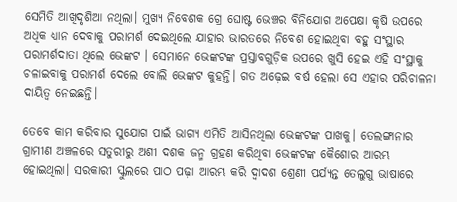ସେମିତି ଆଖିଦୃଶିଆ ନଥିଲା। ମୁଖ୍ୟ ନିବେଶକ ଗ୍ରେ ଘୋଷ୍ଟ ଭେଞ୍ଚର ବିନିଯୋଗ ଅପେକ୍ଷା କୃଷି ଉପରେ ଅଧିକ ଧ୍ୟାନ ଦେବାକୁ ପରାମର୍ଶ ଦେଇଥିଲେ ଯାହାର ଭାରତରେ ନିବେଶ ହୋଇଥିବା ବହୁ ସଂସ୍ଥାର ପରାମର୍ଶଦାତା ଥିଲେ ଭେଙ୍କଟ । ସେମାନେ ଭେଙ୍କଟଙ୍କ ପ୍ରସ୍ତାବଗୁଡ଼ିକ ଉପରେ ଖୁସି ହେଇ ଏହି ସଂସ୍ଥାକୁ ଚଳାଇବାକୁ ପରାମର୍ଶ ଦେଲେ ବୋଲି ଭେଙ୍କଟ କୁହନ୍ତି। ଗତ ଅଢ଼େଇ ବର୍ଷ ହେଲା ସେ ଏହାର ପରିଚାଳନା ଦାୟିତ୍ବ ନେଇଛନ୍ତି।

ତେବେ କାମ କରିବାର ସୁଯୋଗ ପାଇଁ ଭାଗ୍ୟ ଏମିତି ଆସିନଥିଲା ଭେଙ୍କଟଙ୍କ ପାଖକୁ। ତେଲଙ୍ଗାନାର ଗ୍ରାମୀଣ ଅଞ୍ଚଳରେ ସତୁରୀରୁ ଅଶୀ ଦଶକ ଜନ୍ମ ଗ୍ରହଣ କରିଥିବା ଭେଙ୍କଟଙ୍କ କୈଶୋର ଆରମ୍ଭ ହୋଇଥିଲା। ସରକାରୀ ସ୍କୁଲରେ ପାଠ ପଢ଼ା ଆରମ୍ଭ କରି ଦ୍ବାଦଶ ଶ୍ରେଣୀ ପର୍ଯ୍ୟନ୍ତ ତେଲୁଗୁ ଭାଷାରେ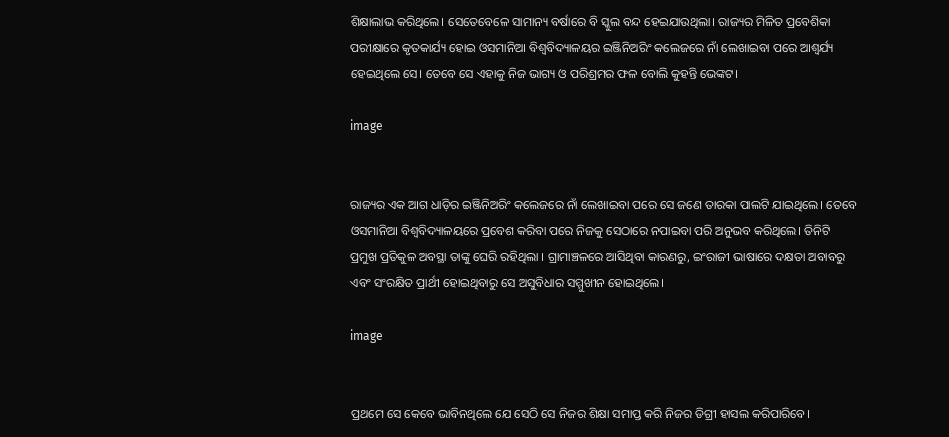ଶିକ୍ଷାଲାଭ କରିଥିଲେ। ସେତେବେଳେ ସାମାନ୍ୟ ବର୍ଷାରେ ବି ସ୍କୁଲ ବନ୍ଦ ହେଇଯାଉଥିଲା। ରାଜ୍ୟର ମିଳିତ ପ୍ରବେଶିକା ପରୀକ୍ଷାରେ କୃତକାର୍ଯ୍ୟ ହୋଇ ଓସମାନିଆ ବିଶ୍ବବିଦ୍ୟାଳୟର ଇଞ୍ଜିନିଅରିଂ କଲେଜରେ ନାଁ ଲେଖାଇବା ପରେ ଆଶ୍ବର୍ଯ୍ୟ ହେଇଥିଲେ ସେ। ତେବେ ସେ ଏହାକୁ ନିଜ ଭାଗ୍ୟ ଓ ପରିଶ୍ରମର ଫଳ ବୋଲି କୁହନ୍ତି ଭେଙ୍କଟ।

image


ରାଜ୍ୟର ଏକ ଆଗ ଧାଡ଼ିର ଇଞ୍ଜିନିଅରିଂ କଲେଜରେ ନାଁ ଲେଖାଇବା ପରେ ସେ ଜଣେ ତାରକା ପାଲଟି ଯାଇଥିଲେ। ତେବେ ଓସମାନିଆ ବିଶ୍ବବିଦ୍ୟାଳୟରେ ପ୍ରବେଶ କରିବା ପରେ ନିଜକୁ ସେଠାରେ ନପାଇବା ପରି ଅନୁଭବ କରିଥିଲେ। ତିନିଟି ପ୍ରମୁଖ ପ୍ରତିକୁଳ ଅବସ୍ଥା ତାଙ୍କୁ ଘେରି ରହିଥିଲା । ଗ୍ରାମାଞ୍ଚଳରେ ଆସିଥିବା କାରଣରୁ, ଇଂରାଜୀ ଭାଷାରେ ଦକ୍ଷତା ଅବାବରୁ ଏବଂ ସଂରକ୍ଷିତ ପ୍ରାର୍ଥୀ ହୋଇଥିବାରୁ ସେ ଅସୁବିଧାର ସମ୍ମୁଖୀନ ହୋଇଥିଲେ।

image


ପ୍ରଥମେ ସେ କେବେ ଭାବିନଥିଲେ ଯେ ସେଠି ସେ ନିଜର ଶିକ୍ଷା ସମାପ୍ତ କରି ନିଜର ଡିଗ୍ରୀ ହାସଲ କରିପାରିବେ।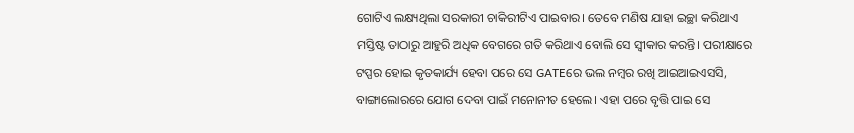ଗୋଟିଏ ଲକ୍ଷ୍ୟଥିଲା ସରକାରୀ ଚାକିରୀଟିଏ ପାଇବାର। ତେବେ ମଣିଷ ଯାହା ଇଚ୍ଛା କରିଥାଏ ମସ୍ତିଷ୍ଟ ତାଠାରୁ ଆହୁରି ଅଧିକ ବେଗରେ ଗତି କରିଥାଏ ବୋଲି ସେ ସ୍ବୀକାର କରନ୍ତି। ପରୀକ୍ଷାରେ ଟପ୍ପର ହୋଇ କୃତକାର୍ଯ୍ୟ ହେବା ପରେ ସେ GATEରେ ଭଲ ନମ୍ବର ରଖି ଆଇଆଇଏସସି, ବାଙ୍ଗାଲୋରରେ ଯୋଗ ଦେବା ପାଇଁ ମନୋନୀତ ହେଲେ। ଏହା ପରେ ବୃତ୍ତି ପାଇ ସେ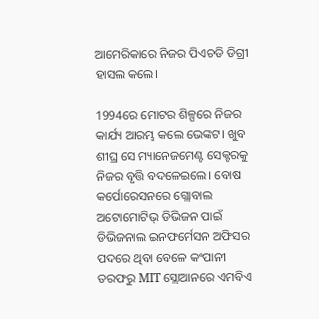ଆମେରିକାରେ ନିଜର ପିଏଚଡି ଡିଗ୍ରୀ ହାସଲ କଲେ।

1994ରେ ମୋଟର ଶିଳ୍ପରେ ନିଜର କାର୍ଯ୍ୟ ଆରମ୍ଭ କଲେ ଭେଙ୍କଟ। ଖୁବ ଶୀଘ୍ର ସେ ମ୍ୟାନେଜମେଣ୍ଟ ସେକ୍ଟରକୁ ନିଜର ବୃତ୍ତି ବଦଳେଇଲେ। ବୋଷ କର୍ପୋରେସନରେ ଗ୍ଲୋବାଲ ଅଟୋମୋଟିଭ୍ ଡିଭିଜନ ପାଇଁ ଡିଭିଜନାଲ ଇନଫର୍ମେସନ ଅଫିସର ପଦରେ ଥିବା ବେଳେ କଂପାନୀ ତରଫରୁ MIT ସ୍ଲୋଆନରେ ଏମବିଏ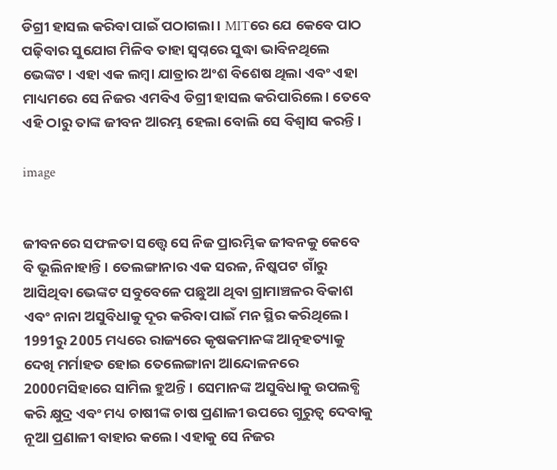ଡିଗ୍ରୀ ହାସଲ କରିବା ପାଇଁ ପଠାଗଲା। MITରେ ଯେ କେବେ ପାଠ ପଢ଼ିବାର ସୁଯୋଗ ମିଳିବ ତାହା ସ୍ବପ୍ନରେ ସୁଦ୍ଧା ଭାବିନଥିଲେ ଭେଙ୍କଟ। ଏହା ଏକ ଲମ୍ବା ଯାତ୍ରାର ଅଂଶ ବିଶେଷ ଥିଲା ଏବଂ ଏହା ମାଧ୍ୟମରେ ସେ ନିଜର ଏମବିଏ ଡିଗ୍ରୀ ହାସଲ କରିପାରିଲେ। ତେବେ ଏହି ଠାରୁ ତାଙ୍କ ଜୀବନ ଆରମ୍ଭ ହେଲା ବୋଲି ସେ ବିଶ୍ବାସ କରନ୍ତି।

image


ଜୀବନରେ ସଫଳତା ସତ୍ତ୍ବେ ସେ ନିଜ ପ୍ରାରମ୍ଭିକ ଜୀବନକୁ କେବେ ବି ଭୂଲିନାହାନ୍ତି। ତେଲଙ୍ଗାନାର ଏକ ସରଳ, ନିଷ୍କପଟ ଗାଁରୁ ଆସିଥିବା ଭେଙ୍କଟ ସବୁବେଳେ ପଛୁଆ ଥିବା ଗ୍ରାମାଞ୍ଚଳର ବିକାଶ ଏବଂ ନାନା ଅସୁବିଧାକୁ ଦୂର କରିବା ପାଇଁ ମନ ସ୍ଥିର କରିଥିଲେ। 1991ରୁ 2005 ମଧ୍ୟରେ ରାଜ୍ୟରେ କୃଷକମାନଙ୍କ ଆତ୍ନହତ୍ୟାକୁ ଦେଖି ମର୍ମାହତ ହୋଇ ତେଲେଙ୍ଗାନା ଆନ୍ଦୋଳନରେ 2000ମସିହାରେ ସାମିଲ ହୁଅନ୍ତି। ସେମାନଙ୍କ ଅସୁବିଧାକୁ ଉପଲବ୍ଧି କରି କ୍ଷୁଦ୍ର ଏବଂ ମଧ୍ୟ ଚାଷୀଙ୍କ ଚାଷ ପ୍ରଣାଳୀ ଉପରେ ଗୁରୁତ୍ବ ଦେବାକୁ ନୂଆ ପ୍ରଣାଳୀ ବାହାର କଲେ। ଏହାକୁ ସେ ନିଜର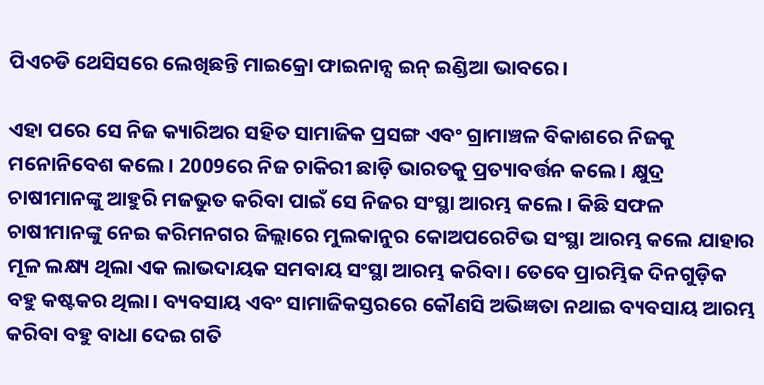ପିଏଚଡି ଥେସିସରେ ଲେଖିଛନ୍ତି ମାଇକ୍ରୋ ଫାଇନାନ୍ସ ଇନ୍ ଇଣ୍ଡିଆ ଭାବରେ।

ଏହା ପରେ ସେ ନିଜ କ୍ୟାରିଅର ସହିତ ସାମାଜିକ ପ୍ରସଙ୍ଗ ଏବଂ ଗ୍ରାମାଞ୍ଚଳ ବିକାଶରେ ନିଜକୁ ମନୋନିବେଶ କଲେ। 2009ରେ ନିଜ ଚାକିରୀ ଛାଡ଼ି ଭାରତକୁ ପ୍ରତ୍ୟାବର୍ତ୍ତନ କଲେ। କ୍ଷୁଦ୍ର ଚାଷୀମାନଙ୍କୁ ଆହୁରି ମଜଭୁତ କରିବା ପାଇଁ ସେ ନିଜର ସଂସ୍ଥା ଆରମ୍ଭ କଲେ। କିଛି ସଫଳ ଚାଷୀମାନଙ୍କୁ ନେଇ କରିମନଗର ଜିଲ୍ଲାରେ ମୁଲକାନୁର କୋଅପରେଟିଭ ସଂସ୍ଥା ଆରମ୍ଭ କଲେ ଯାହାର ମୂଳ ଲକ୍ଷ୍ୟ ଥିଲା ଏକ ଲାଭଦାୟକ ସମବାୟ ସଂସ୍ଥା ଆରମ୍ଭ କରିବା। ତେବେ ପ୍ରାରମ୍ଭିକ ଦିନଗୁଡ଼ିକ ବହୁ କଷ୍ଟକର ଥିଲା। ବ୍ୟବସାୟ ଏବଂ ସାମାଜିକସ୍ତରରେ କୌଣସି ଅଭିଜ୍ଞତା ନଥାଇ ବ୍ୟବସାୟ ଆରମ୍ଭ କରିବା ବହୁ ବାଧା ଦେଇ ଗତି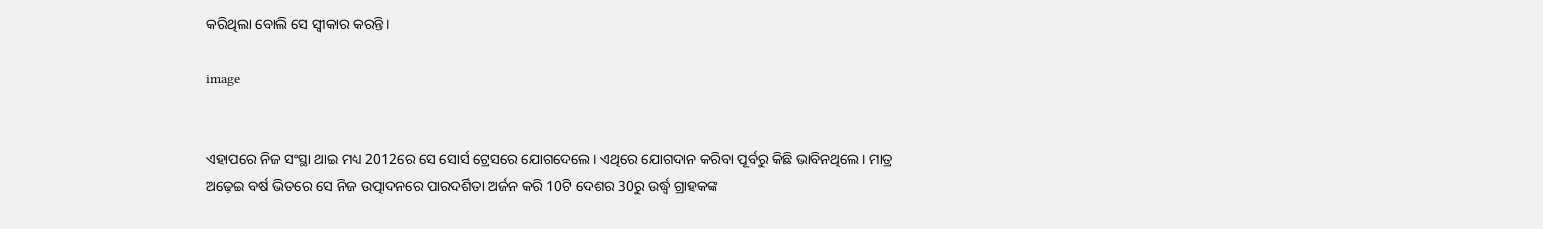କରିଥିଲା ବୋଲି ସେ ସ୍ବୀକାର କରନ୍ତି।

image


ଏହାପରେ ନିଜ ସଂସ୍ଥା ଥାଇ ମଧ୍ୟ 2012ରେ ସେ ସୋର୍ସ ଟ୍ରେସରେ ଯୋଗଦେଲେ। ଏଥିରେ ଯୋଗଦାନ କରିବା ପୂର୍ବରୁ କିଛି ଭାବିନଥିଲେ। ମାତ୍ର ଅଢ଼େଇ ବର୍ଷ ଭିତରେ ସେ ନିଜ ଉତ୍ପାଦନରେ ପାରଦର୍ଶିତା ଅର୍ଜନ କରି 10ଟି ଦେଶର 30ରୁ ଉର୍ଦ୍ଧ୍ବ ଗ୍ରାହକଙ୍କ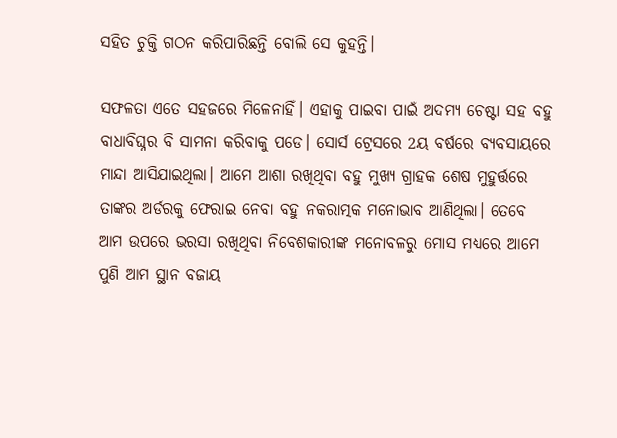ସହିତ ଚୁକ୍ତି ଗଠନ କରିପାରିଛନ୍ତି ବୋଲି ସେ କୁହନ୍ତି।

ସଫଳତା ଏତେ ସହଜରେ ମିଳେନାହିଁ। ଏହାକୁ ପାଇବା ପାଇଁ ଅଦମ୍ୟ ଚେଷ୍ଟା ସହ ବହୁ ବାଧାବିଘ୍ନର ବି ସାମନା କରିବାକୁ ପଡେ। ସୋର୍ସ ଟ୍ରେସରେ 2ୟ ବର୍ଷରେ ବ୍ୟବସାୟରେ ମାନ୍ଦା ଆସିଯାଇଥିଲା। ଆମେ ଆଶା ରଖିଥିବା ବହୁ ମୁଖ୍ୟ ଗ୍ରାହକ ଶେଷ ମୁହୁର୍ତ୍ତରେ ତାଙ୍କର ଅର୍ଡରକୁ ଫେରାଇ ନେବା ବହୁ ନକରାତ୍ମକ ମନୋଭାବ ଆଣିଥିଲା। ତେବେ ଆମ ଉପରେ ଭରସା ରଖିଥିବା ନିବେଶକାରୀଙ୍କ ମନୋବଳରୁ 6ମାସ ମଧ୍ୟରେ ଆମେ ପୁଣି ଆମ ସ୍ଥାନ ବଜାୟ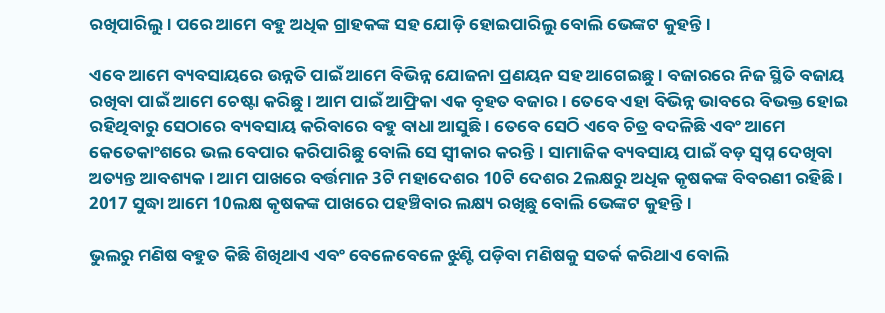ରଖିପାରିଲୁ। ପରେ ଆମେ ବହୁ ଅଧିକ ଗ୍ରାହକଙ୍କ ସହ ଯୋଡ଼ି ହୋଇପାରିଲୁ ବୋଲି ଭେଙ୍କଟ କୁହନ୍ତି।

ଏବେ ଆମେ ବ୍ୟବସାୟରେ ଉନ୍ନତି ପାଇଁ ଆମେ ବିଭିନ୍ନ ଯୋଜନା ପ୍ରଣୟନ ସହ ଆଗେଇଛୁ। ବଜାରରେ ନିଜ ସ୍ଥିତି ବଜାୟ ରଖିବା ପାଇଁ ଆମେ ଚେଷ୍ଟା କରିଛୁ। ଆମ ପାଇଁ ଆଫ୍ରିକା ଏକ ବୃହତ ବଜାର। ତେବେ ଏହା ବିଭିନ୍ନ ଭାବରେ ବିଭକ୍ତ ହୋଇ ରହିଥିବାରୁ ସେଠାରେ ବ୍ୟବସାୟ କରିବାରେ ବହୁ ବାଧା ଆସୁଛି। ତେବେ ସେଠି ଏବେ ଚିତ୍ର ବଦଳିଛି ଏବଂ ଆମେ କେତେକାଂଶରେ ଭଲ ବେପାର କରିପାରିଛୁ ବୋଲି ସେ ସ୍ବୀକାର କରନ୍ତି। ସାମାଜିକ ବ୍ୟବସାୟ ପାଇଁ ବଡ଼ ସ୍ବପ୍ନ ଦେଖିବା ଅତ୍ୟନ୍ତ ଆବଶ୍ୟକ । ଆମ ପାଖରେ ବର୍ତ୍ତମାନ 3ଟି ମହାଦେଶର 10ଟି ଦେଶର 2ଲକ୍ଷରୁ ଅଧିକ କୃଷକଙ୍କ ବିବରଣୀ ରହିଛି। 2017 ସୁଦ୍ଧା ଆମେ 10ଲକ୍ଷ କୃଷକଙ୍କ ପାଖରେ ପହଞ୍ଚିବାର ଲକ୍ଷ୍ୟ ରଖିଛୁ ବୋଲି ଭେଙ୍କଟ କୁହନ୍ତି।

ଭୁଲରୁ ମଣିଷ ବହୁତ କିଛି ଶିଖିଥାଏ ଏବଂ ବେଳେବେଳେ ଝୁଣ୍ଟି ପଡ଼ିବା ମଣିଷକୁ ସତର୍କ କରିଥାଏ ବୋଲି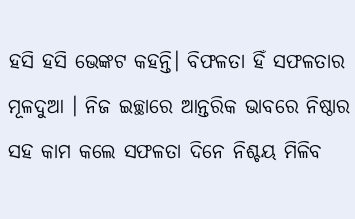ହସି ହସି ଭେଙ୍କଟ କହନ୍ତି। ବିଫଳତା ହିଁ ସଫଳତାର ମୂଳଦୁଆ । ନିଜ ଇଚ୍ଛାରେ ଆନ୍ତରିକ ଭାବରେ ନିଷ୍ଠାର ସହ କାମ କଲେ ସଫଳତା ଦିନେ ନିଶ୍ଚୟ ମିଳିବ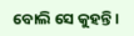ବୋଲି ସେ କୁହନ୍ତି।